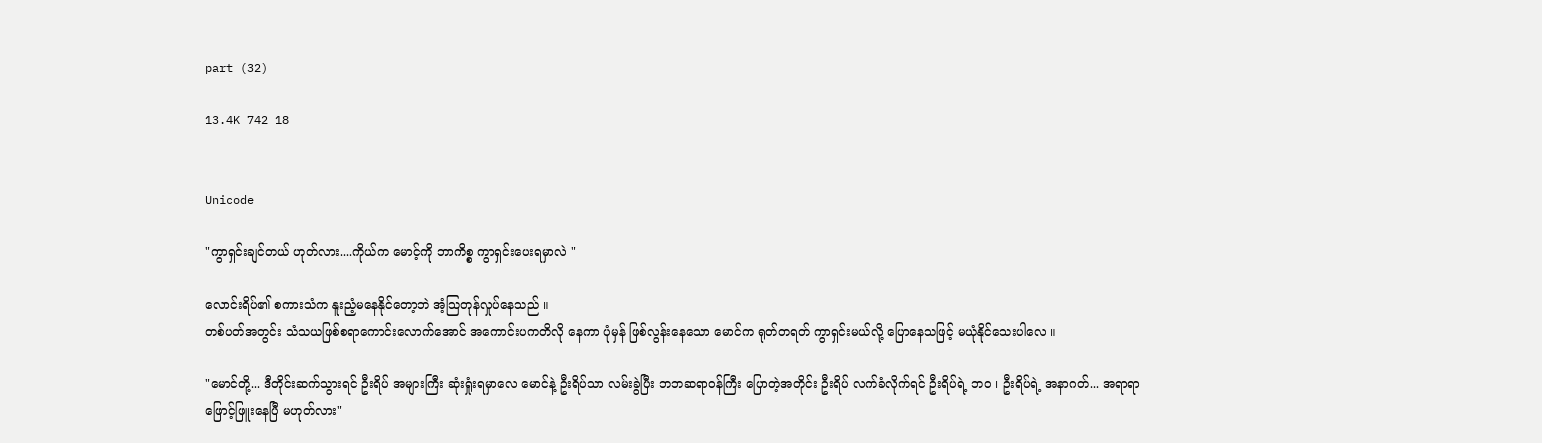part (32)

13.4K 742 18


Unicode

"ကွာရှင်းချင်တယ် ဟုတ်လား....ကိုယ်က မောင့်ကို ဘာကိစ္စ ကွာရှင်းပေးရမှာလဲ "

လောင်းရိပ်၏ စကားသံက နူးညံ့မနေနိုင်တော့ဘဲ အံ့သြတုန်လှုပ်နေသည် ။
တစ်ပတ်အတွင်း သံသယဖြစ်စရာကောင်းလောက်အောင် အကောင်းပကတိလို နေကာ ပုံမှန် ဖြစ်လွန်းနေသော မောင်က ရုတ်တရတ် ကွာရှင်းမယ်လို့ ပြောနေသဖြင့် မယုံနိုင်သေးပါလေ ။

"မောင်တို့... ဒီတိုင်းဆက်သွားရင် ဦးရိပ် အများကြီး ဆုံးရှုံးရမှာလေ မောင်နဲ့ ဦးရိပ်သာ လမ်းခွဲပြီး ဘဘဆရာဝန်ကြီး ပြောတဲ့အတိုင်း ဦးရိပ် လက်ခံလိုက်ရင် ဦးရိပ်ရဲ့ ဘဝ ၊ ဦးရိပ်ရဲ့ အနာဂတ်... အရာရာ ဖြောင့်ဖြူးနေပြီ မဟုတ်လား"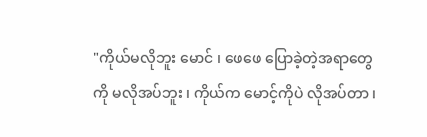"ကိုယ်မလိုဘူး မောင် ၊ ဖေဖေ ပြောခဲ့တဲ့အရာတွေကို မလိုအပ်ဘူး ၊ ကိုယ်က မောင့်ကိုပဲ လိုအပ်တာ ၊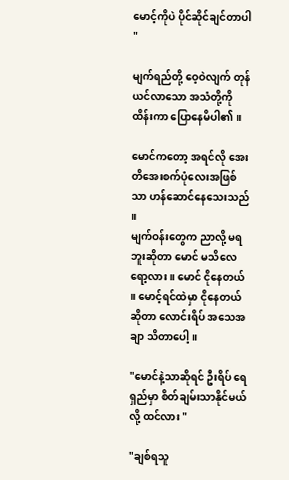မောင့်ကိုပဲ ပိုင်ဆိုင်ချင်တာပါ "

မျက်ရည်တို့ ဝေ့ဝဲလျက် တုန်ယင်လာသော အသံတို့ကို ထိန်းကာ ပြောနေမိပါ၏ ။

မောင်ကတော့ အရင်လို အေးတိအေးစက်ပုံလေးအဖြစ်သာ ဟန်ဆောင်နေသေးသည် ။
မျက်ဝန်းတွေက ညာလို့ မရဘူးဆိုတာ မောင် မသိလေရော့လား ။ မောင် ငိုနေတယ် ။ မောင့်ရင်ထဲမှာ ငိုနေတယ်ဆိုတာ လောင်းရိပ် အသေအချာ သိတာပေါ့ ။

"မောင်နဲ့သာဆိုရင် ဦးရိပ် ရေရှည်မှာ စိတ်ချမ်းသာနိုင်မယ်လို့ ထင်လား "

"ချစ်ရသူ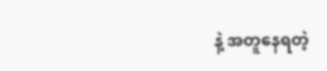နဲ့ အတူနေရတဲ့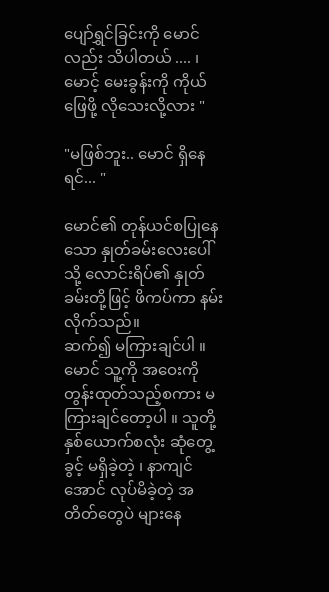ပျော်ရွှင်ခြင်းကို မောင်လည်း သိပါတယ် .... ၊ မောင့် မေးခွန်းကို ကိုယ်ဖြေဖို့ လိုသေးလို့လား "

"မဖြစ်ဘူး.. မောင် ရှိနေရင်... "

မောင်၏ တုန်ယင်စပြုနေသော နှုတ်ခမ်းလေးပေါ်သို့ လောင်းရိပ်၏ နှုတ်ခမ်းတို့ဖြင့် ဖိကပ်ကာ နမ်းလိုက်သည်။
ဆက်၍ မကြားချင်ပါ ။ မောင် သူ့ကို အဝေးကို တွန်းထုတ်သည့်စကား မကြားချင်တော့ပါ ။ သူတို့နှစ်ယောက်စလုံး ဆုံတွေ့ခွင့် မရှိခဲ့တဲ့ ၊ နာကျင်အောင် လုပ်မိခဲ့တဲ့ အတိတ်တွေပဲ များနေ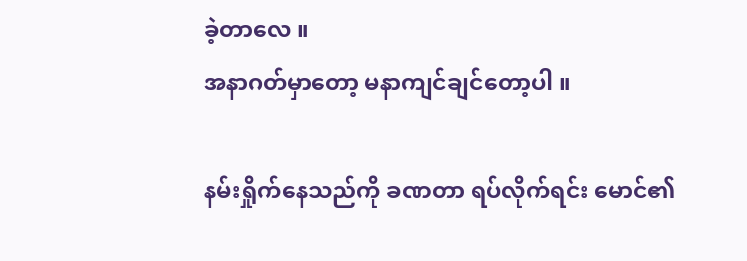ခဲ့တာလေ ။
အနာဂတ်မှာတော့ မနာကျင်ချင်တော့ပါ ။

နမ်းရှိုက်နေသည်ကို ခဏတာ ရပ်လိုက်ရင်း မောင်၏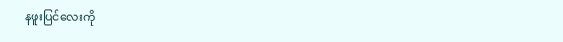နဖူးပြင်လေးကို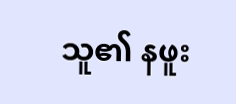သူ၏ နဖူး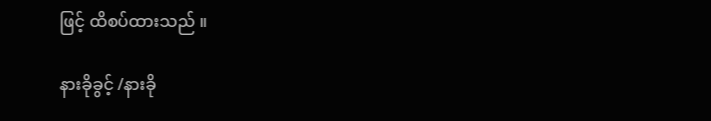ဖြင့် ထိစပ်ထားသည် ။

နားခိုခွင့် /နားခို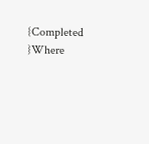{Completed }Where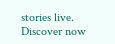stories live. Discover now